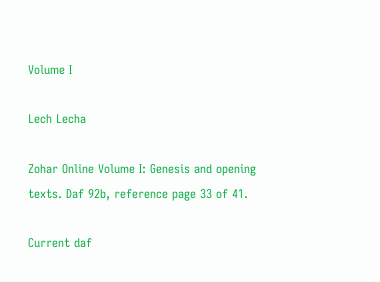Volume I

Lech Lecha

Zohar Online Volume I: Genesis and opening texts. Daf 92b, reference page 33 of 41.

Current daf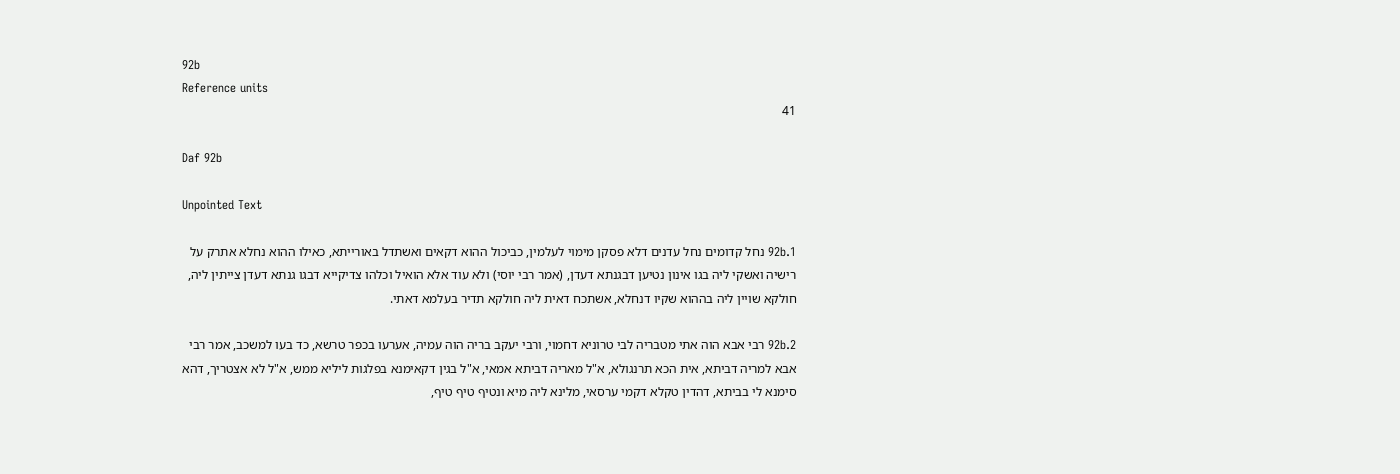92b
Reference units
41

Daf 92b

Unpointed Text

92b.1 נחל קדומים נחל עדנים דלא פסקן מימוי לעלמין, כביכול ההוא דקאים ואשתדל באורייתא, כאילו ההוא נחלא אתרק על רישיה ואשקי ליה בגו אינון נטיען דבגנתא דעדן, (אמר רבי יוסי) ולא עוד אלא הואיל וכלהו צדיקייא דבגו גנתא דעדן צייתין ליה, חולקא שויין ליה בההוא שקיו דנחלא, אשתכח דאית ליה חולקא תדיר בעלמא דאתי.

92b.2 רבי אבא הוה אתי מטבריה לבי טרוניא דחמוי, ורבי יעקב בריה הוה עמיה, אערעו בכפר טרשא, כד בעו למשכב, אמר רבי אבא למריה דביתא, אית הכא תרנגולא, א"ל מאריה דביתא אמאי, א"ל בגין דקאימנא בפלגות ליליא ממש, א"ל לא אצטריך, דהא סימנא לי בביתא, דהדין טקלא דקמי ערסאי, מלינא ליה מיא ונטיף טיף טיף,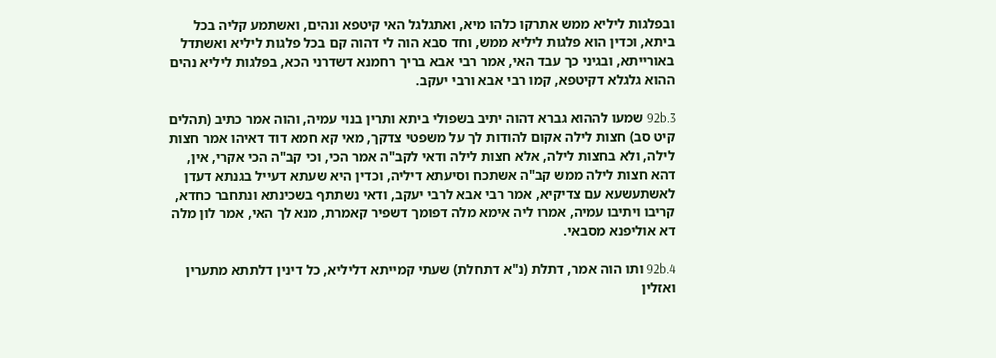ובפלגות ליליא ממש אתרקו כלהו מיא, ואתגלגל האי קיטפא ונהים, ואשתמע קליה בכל ביתא, וכדין הוא פלגות ליליא ממש, וחד סבא הוה לי דהוה קם בכל פלגות ליליא ואשתדל באורייתא, ובגיני כך עבד האי, אמר רבי אבא בריך רחמנא דשדרני הכא, בפלגות ליליא נהים ההוא גלגלא דקיטפא, קמו רבי אבא ורבי יעקב.

92b.3 שמעו לההוא גברא דהוה יתיב בשפולי ביתא ותרין בנוי עמיה, והוה אמר כתיב (תהלים קיט סב) חצות לילה אקום להודות לך על משפטי צדקך, מאי קא חמא דוד דאיהו אמר חצות לילה, ולא בחצות לילה, אלא חצות לילה ודאי לקב"ה אמר הכי, וכי קב"ה הכי אקרי, אין, דהא חצות לילה ממש קב"ה אשתכח וסיעתא דיליה, וכדין היא שעתא דעייל בגנתא דעדן לאשתעשעא עם צדיקיא, אמר רבי אבא לרבי יעקב, ודאי נשתתף בשכינתא ונתחבר כחדא, קריבו ויתיבו עמיה, אמרו ליה אימא מלה דפומך דשפיר קאמרת, מנא לך האי, אמר לון מלה דא אוליפנא מסבאי.

92b.4 ותו הוה אמר, דתלת (נ"א דתחלת) שעתי קמייתא דליליא, כל דינין דלתתא מתערין ואזלין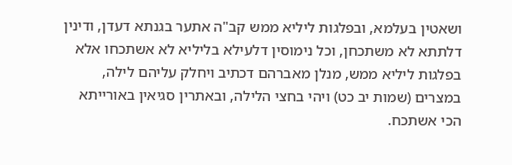ושאטין בעלמא, ובפלגות ליליא ממש קב"ה אתער בגנתא דעדן, ודינין דלתתא לא משתכחן, וכל נימוסין דלעילא בליליא לא אשתכחו אלא בפלגות ליליא ממש, מנלן מאברהם דכתיב ויחלק עליהם לילה, במצרים (שמות יב כט) ויהי בחצי הלילה, ובאתרין סגיאין באורייתא הכי אשתכח.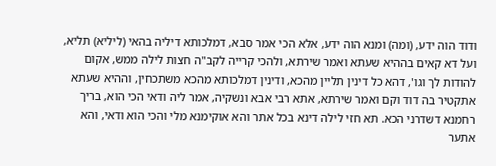ודוד הוה ידע, (ומה) ומנא הוה ידע, אלא הכי אמר סבא, דמלכותא דיליה בהאי (ליליא) תליא, ועל דא קאים בההיא שעתא ואמר שירתא, ולהכי קרייה לקב"ה חצות לילה ממש, אקום להודות לך וגו', דהא כל דינין תליין מהכא, ודינין דמלכותא מהכא משתכחין, וההיא שעתא אתקטיר בה דוד וקם ואמר שירתא, אתא רבי אבא ונשקיה, אמר ליה ודאי הכי הוא, בריך רחמנא דשדרני הכא. תא חזי לילה דינא בכל אתר והא אוקימנא מלי והכי הוא ודאי, והא אתער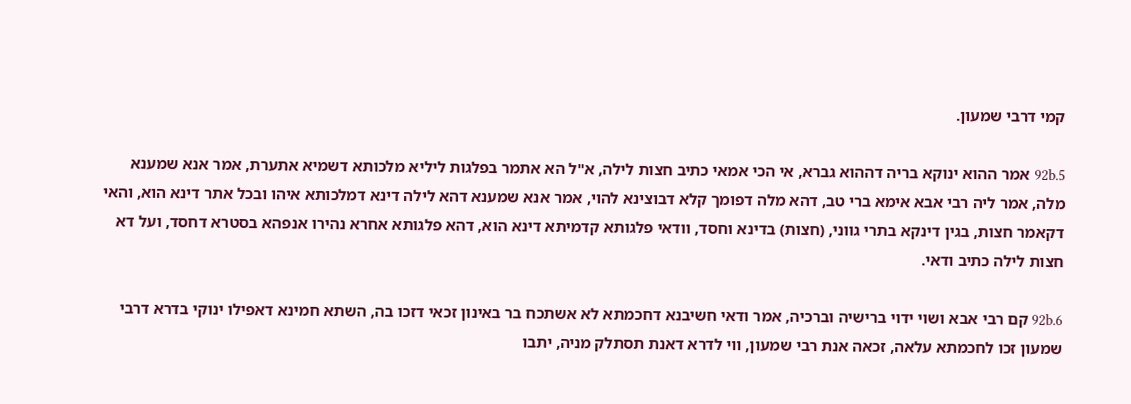קמי דרבי שמעון.

92b.5 אמר ההוא ינוקא בריה דההוא גברא, אי הכי אמאי כתיב חצות לילה, א"ל הא אתמר בפלגות ליליא מלכותא דשמיא אתערת, אמר אנא שמענא מלה, אמר ליה רבי אבא אימא ברי טב, דהא מלה דפומך קלא דבוצינא להוי, אמר אנא שמענא דהא לילה דינא דמלכותא איהו ובכל אתר דינא הוא, והאי דקאמר חצות, בגין דינקא בתרי גווני, (חצות) בדינא וחסד, וודאי פלגותא קדמיתא דינא הוא, דהא פלגותא אחרא נהירו אנפהא בסטרא דחסד, ועל דא חצות לילה כתיב ודאי.

92b.6 קם רבי אבא ושוי ידוי ברישיה וברכיה, אמר ודאי חשיבנא דחכמתא לא אשתכח בר באינון זכאי דזכו בה, השתא חמינא דאפילו ינוקי בדרא דרבי שמעון זכו לחכמתא עלאה, זכאה אנת רבי שמעון, ווי לדרא דאנת תסתלק מניה, יתבו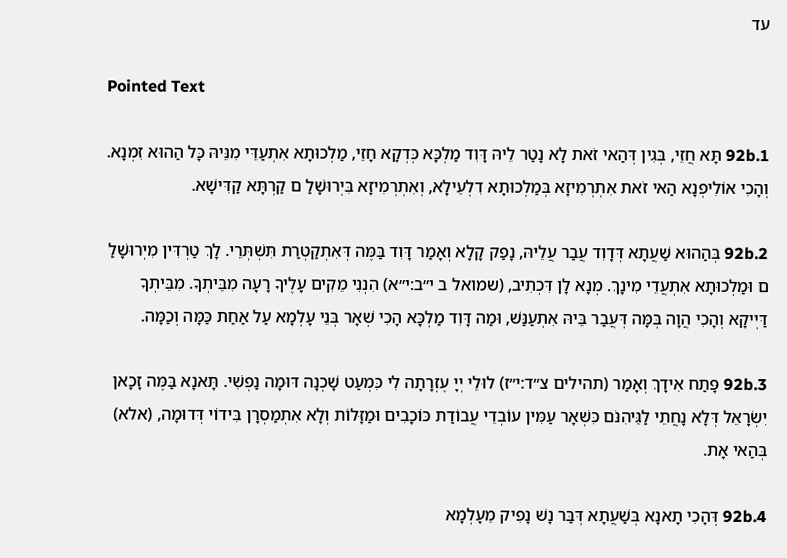עד

Pointed Text

92b.1 תָּא חֲזֵי, בְּגִין דְּהַאי זֹאת לָא נָטַר לֵיהּ דָּוִד מַלְכָּא כְּדְקָא חָזֵי, מַלְכוּתָא אִתְעַדֵּי מִנֵּיהּ כָּל הַהוּא זִמְנָא. וְהָכִי אוֹלִיפְנָא הַאי זֹאת אִתְרְמִיזָא בְּמַלְכוּתָא דִלְעֵילָא, וְאִתְרְמִיזָא בִּיְרוּשָׁלַ ם קַרְתָּא קַדִּישָׁא.

92b.2 בְּהַהוּא שַׁעֲתָא דְּדָוִד עֲבַר עֲלֵיהּ, נָפַק קָלָא וְאָמַר דָּוִד בַּמֶּה דְּאִתְקַטְרַת תִּשְׁתְּרֵי. לָךְ טַרְדִּין מִיְרוּשָׁלַ ם וּמַלְכוּתָא אִתְעֲדֵי מִינָךְ. מְנָא לָן דִּכְתִיב, (שמואל ב י״ב:י״א) הִנְנִי מֵקִים עָלֶיךָ רָעָה מִבֵּיתְךָ. מִבֵּיתְךָ דַּיְיקָא וְהָכִי הֲוָה בְּמָּה דְּעֲבַר בֵּיהּ אִתְעַנַּשׁ, וּמַה דָּוִד מַלְכָּא הָכִי שְׁאָר בְּנֵי עָלְמָא עַל אַחַת כַּמָּה וְכַמָּה.

92b.3 פָּתַח אִידָךְ וְאָמַר (תהילים צ״ד:י״ז) לוּלֵי יְיָ עֶזְרָתָה לִי כִּמְעַט שָׁכְנָה דּוּמָה נַפְשִׁי. תָּאנָא בַּמֶּה זָכָאן יִשְׂרָאֵל דְּלָא נָחֲתֵי לַגֵּיהִנֹּם כִּשְׁאָר עַמִּין עוֹבְדֵי עֲבוֹדַת כּוֹכָבִים וּמַזָּלוֹת וְלָא אִתְמַסְרָן בִּידוֹי דְּדוּמָה, (אלא) בְּהַאי אָת.

92b.4 דְּהָכִי תָאנָא בְּשַׁעֲתָא דְּבַּר נָשׁ נָפִיק מֵעָלְמָא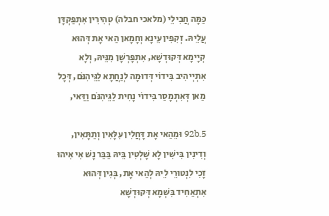כַּמָּה חֲבִילֵי (מלאכי חבלה) טְהִירִין אִתְפַּקְדָּן עֲלֵיהּ. זְקִפִין עֵינָא וְחָמָאן הַאי אָת דְּהוּא קְיָימָא דְּקוּדְשָׁא, אִתְפָּרְשָׁן מִנֵּיהּ, וְלָא אִתְיְיהִיב בִּידוֹי דְּדוּמָה לְנַחֲתָא לַגֵּיהִנֹּם, דְּכָל מַאן דְּאִתְמָסַר בִּידוֹי נָחִית לַגֵּיהִנֹּם וַדַּאי,

92b.5 וּמֵהַאי אָת דָּחֲלִין עִלָּאִין וְתַתָּאִין, וְדִינִין בִּישִׁין לָא שָׁלְטִין בֵּיהּ בַּבַּר נָשׁ אִי אִיהוּ זָכִי לִנְטוּרֵי לֵיהּ לְהַאי אָת, בְּגִין דְּהוּא אִתְאַחִיד בִּשְׁמָא דְּקוּדְשָׁא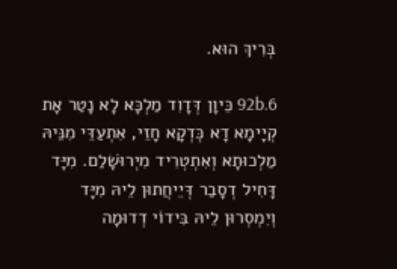בְּרִיךְ הוּא.

92b.6 כֵּיוָן דְּדָוִד מַלְכָּא לָא נָטַר אָת קְיָימָא דָא כְּדְקָא חָזֵי, אִתְעַדֵּי מִנֵּיהּ מַלְכוּתָא וְאִתְטְרִיד מִיְרוּשָׁלַם. מִיָּד דָּחִיל דְסָבַר דְּיֵיחֲתוּן לֵיהּ מִיָּד וְיִמְסְרוּן לֵיהּ בִּידוֹי דְדוּמָה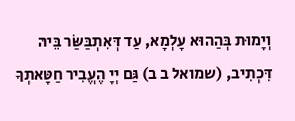וְיָמוּת בְּהַהוּא עָלְמָא, עַד דְּאִתְבַּשַּׂר בֵּיהּ דִּכְתִיב, (שמואל ב ב) גַּם יְיָ הֶעֱבִיר חַטָּאתְךָ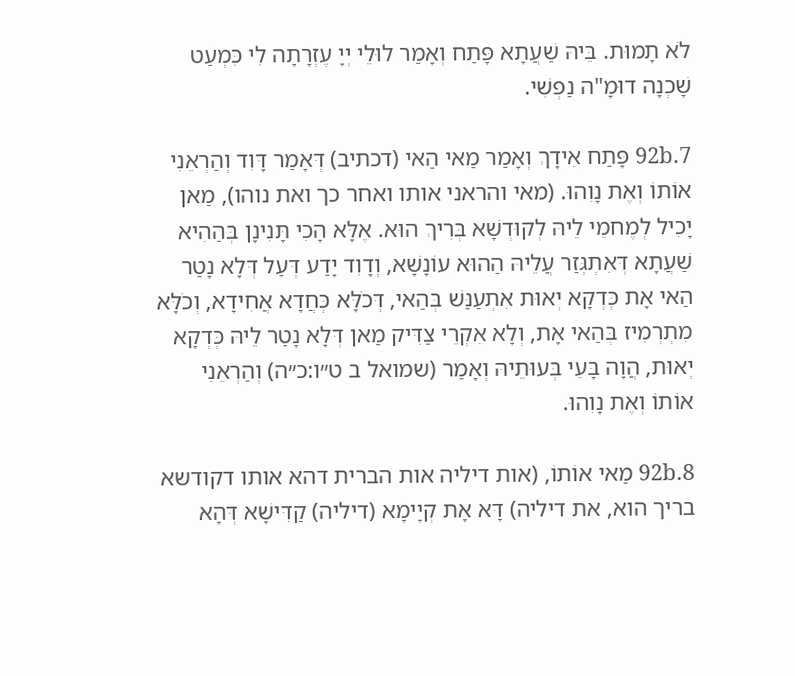לֹא תָמוּת. בֵּיהּ שַׁעֲתָא פָּתַח וְאָמַר לוּלֵי יְיָ עֶזְרָתָה לִי כִּמְעַט שָׁכְנָה דוּמָ"ה נַפְשִׁי.

92b.7 פָּתַח אִידָךְ וְאָמַר מַאי הַאי (דכתיב) דְּאָמַר דָּוִד וְהַרְאֵנִי אוֹתוֹ וְאֶת נָוִהוּ. (מאי והראני אותו ואחר כך ואת נוהו), מַאן יָכִיל לְמֶחמֵי לֵיהּ לְקוּדְשָׁא בְּרִיךְ הוּא. אֶלָּא הָכִי תָּנִינָן בְּהַהִיא שַׁעֲתָא דְּאִתְגְּזַר עֲלֵיהּ הַהוּא עוֹנָשָׁא, וְדָוִד יָדַע דְּעַל דְּלָא נָטַר הַאי אָת כְּדְקָא יְאוּת אִתְעַנַּשׁ בְּהַאי, דְּכֹלָּא כְּחֲדָא אֲחִידָא, וְכֹלָּא מִתְרְמִיז בְּהַאי אָת, וְלָא אִקְרֵי צַדִּיק מַאן דְּלָא נָטַר לֵיהּ כְּדְקָא יְאוּת, הֲוָה בָּעֵי בְּעוּתֵיהּ וְאָמַר (שמואל ב ט״ו:כ״ה) וְהַרְאֵנִי אוֹתוֹ וְאֶת נָוִהוּ.

92b.8 מַאי אוֹתוֹ, (אות דיליה אות הברית דהא אותו דקודשא בריך הוא, את דיליה) דָּא אָת קְיָימָא (דיליה) קַדִּישָׁא דְּהָא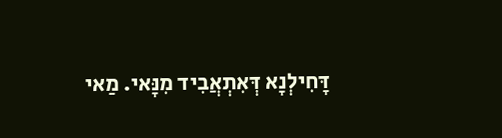דָּחִילְנָא דְּאִתְאֲבִיד מִנָּאי. מַאי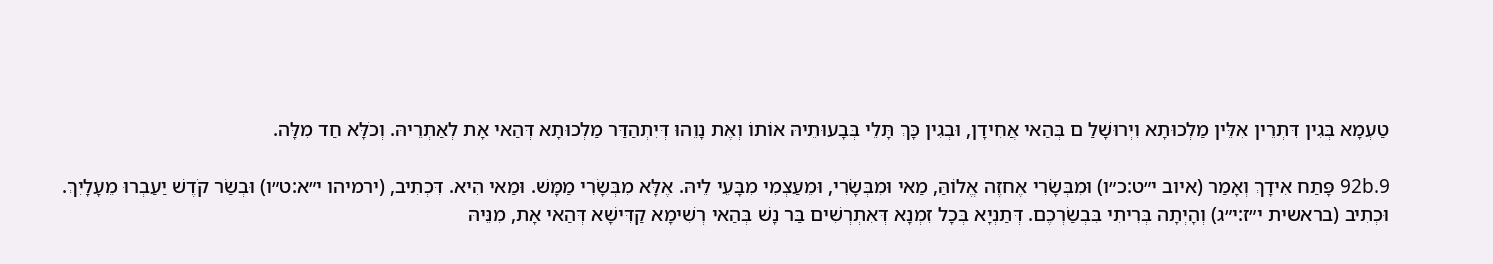טַעְמָא בְּגִין דִּתְרֵין אִלֵּין מַלְכוּתָא וִיְרוּשָׁלַ ם בְּהַאי אֲחִידָן, וּבְגִין כָּךְ תָּלֵי בְּבָעוּתֵיהּ אוֹתוֹ וְאֶת נָוֵהוּ דְּיִתְהַדַּר מַלְכוּתָא דְּהַאי אָת לְאַתְרֵיהּ. וְכֹלָּא חַד מִלָּה.

92b.9 פָּתַח אִידָךְ וְאָמַר (איוב י״ט:כ״ו) וּמִבְּשָׂרִי אֶחזֶה אֱלוֹהַּ, מַאי וּמִבְּשָׂרִי, וּמֵעַצְמִי מִבָּעֵי לֵיהּ. אֶלָּא מִבְּשָׂרִי מַמָּשׁ. וּמַאי הִיא. דִּכְתִיב, (ירמיהו י״א:ט״ו) וּבְשַׂר קֹדֶשׁ יַעַבְרוּ מֵעָלָיִךְ. וּכְתִיב (בראשית י״ז:י״ג) וְהָיְתָה בְּרִיתִי בִּבְשַׂרְכֶם. דְּתַנְיָא בְּכָל זִמְנָא דְּאִתְרְשִׁים בַּר נָשׁ בְּהַאי רְשִׁימָא קַדִּישָׁא דְּהַאי אָת, מִנֵּיהּ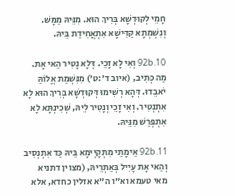חָמֵי לְקוּדְשָׁא בְּרִיךְ הוּא. מִנֵּיהּ מַמָּשׁ. וְנִשְׁמְתָא קַדִּישָׁא אִתְאֲחִידַת בֵּיהּ.

92b.10 וְאִי לָא זָכֵי. דְּלָא נָטִיר הַאי אָת. מַה כְּתִיב, (איוב ד׳:ט׳) מִנִּשְׁמַת אֱלוֹהַּ יֹאבֵדוּ. דְּהָא רְשִׁימוּ דְּקוּדְשָׁא בְּרִיךְ הוּא לָא אִתְנְטִיר. וְאִי זָכֵי וְנָטִיר לֵיהּ, שְׁכִינְתָּא לָא אִתְפְּרַשׁ מִנֵּיהּ.

92b.11 אֵימָתַי מִתְקָיְימָא בֵּיהּ כַּד אִתְנְסִיב וְהַאי אָת עָיִיל בְּאַתְרֵיהּ, (מצוין דתניא מאי טעמא וא"ו ה"א אזלין כחדא, אלא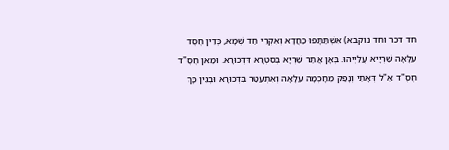חד דכר וחד נוקבא) אִשְׁתַּתָּפוּ כַּחֲדָא וְאִקְרֵי חַד שְׁמָא, כְּדֵין חֶסֶד עִלָּאָה שַׁרְיָיא עֲלַיְיהוּ. בְּאָן אֲתַר שַׁרְיָא בְּסִטְרָא דִּדְכוּרָא. וּמַאן חֶסֶ"ד חֶסֶ"ד אֵ"ל דְּאָתֵי וְנָפַק מֵחָכְמָה עִלָּאָה וְאִתְעַטַּר בִּדְכוּרָא וּבְגִין כָּךְ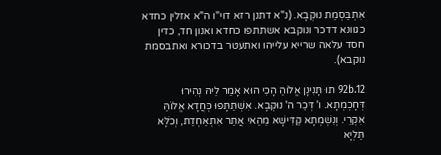אִתְבַּסְמַת נוּקְבָא. (נ"א דתנן רזא דוי"ו ה"א אזלין כחדא כגוונא דדכר ונוקבא אשתתפו כחדא ואנון חד, כדין חסד עלאה שרייא עלייהו ואתעטר בדכורא ואתבסמת נוקבא).

92b.12 תוּ תָּנִינָן אֱלוֹהַ הָכִי הוּא אָמַר לֵיהּ נְהִירוּ דְּחָכְמְתָא. ו' דְּכַר ה' נוּקְבָא. אִשְׁתַּתָּפוּ כְּחֲדָא אֱלוֹהַּ אִקְרֵי. וְנִשְׁמְתָא קַדִּישָׁא מֵהַאי אֲתַר אִתְאַחְדַת, וְכֹלָּא תַּלְיָא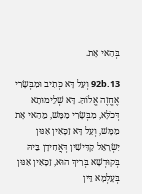בְּהַאי אָת.

92b.13 וְעַל דָּא כְּתִיב וּמִבְּשָׂרִי אֶחֱזֶה אֱלוֹהַּ. דָּא שְׁלֵימוּתָא דְּכֹלָּא, מִבְּשָׂרִי מַמָּשׁ, מֵהַאי אָת מַמָּשׁ, וְעַל דָּא זַכָּאִין אִנּוּן יִשְׂרָאֵל קַדִּישִׁין דְּאֲחִידָן בֵּיהּ בְּקוּדְשָׁא בְּרִיךְ הוּא, זַכָּאִין אִנּוּן בְּעָלְמָא דֵּין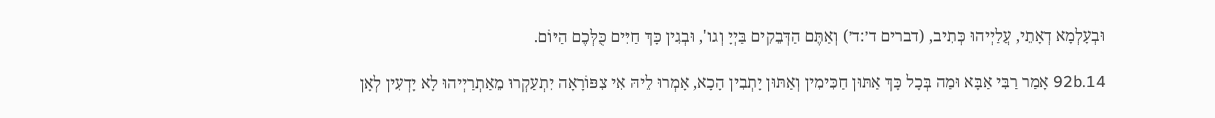וּבְעָלְמָא דְאָתֵי, עֲלַיְיהוּ כְּתִיב, (דברים ד׳:ד׳) וְאַתֶּם הַדְּבֵקִים בַּיְיָ וְגו', וּבְגִין כָּךְ חַיִּים כֻּלְּכֶם הַיּוֹם.

92b.14 אָמַר רַבִּי אַבָּא וּמַה בְּכָל כָּךְ אַתּוּן חַכִּימִין וְאַתּוּן יָתְבִין הָכָא, אָמְרוּ לֵיהּ אִי צִפּוֹרָאָה יִתְעַקְרוּ מֵאַתְרַיְיהוּ לָא יָדְעִין לְאָן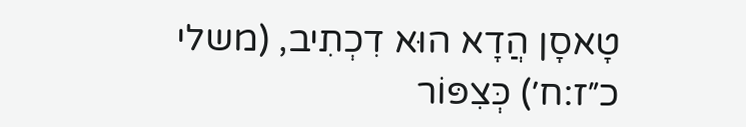טָאסָן הֲדָא הוּא דִכְתִיב, (משלי כ״ז:ח׳) כְּצִפּוֹר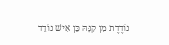נוֹדֶדֶת מִן קִנָּהּ כֵּן אִישׁ נוֹדֵד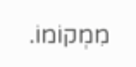מִמְקוֹמוֹ.